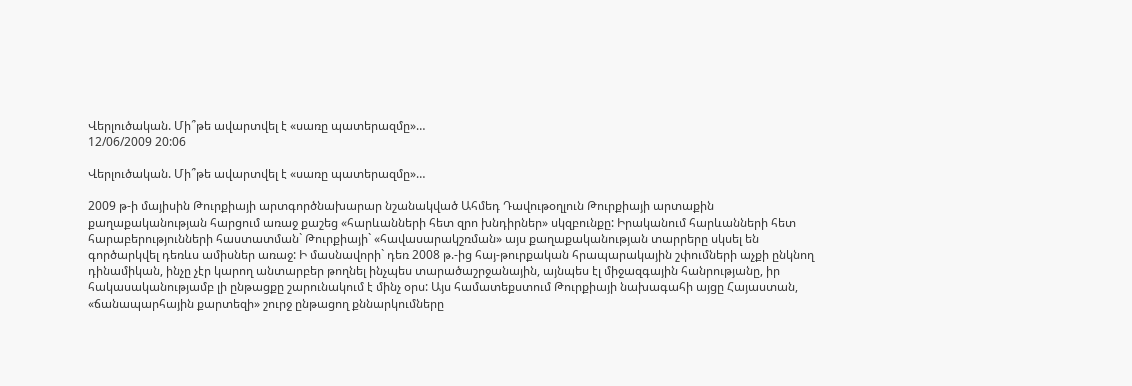Վերլուծական. Մի՞թե ավարտվել է «սառը պատերազմը»…
12/06/2009 20:06

Վերլուծական. Մի՞թե ավարտվել է «սառը պատերազմը»…

2009 թ-ի մայիսին Թուրքիայի արտգործնախարար նշանակված Ահմեդ Դավութօղլուն Թուրքիայի արտաքին քաղաքականության հարցում առաջ քաշեց «հարևանների հետ զրո խնդիրներ» սկզբունքը: Իրականում հարևանների հետ հարաբերությունների հաստատման` Թուրքիայի` «հավասարակշռման» այս քաղաքականության տարրերը սկսել են գործարկվել դեռևս ամիսներ առաջ: Ի մասնավորի` դեռ 2008 թ.-ից հայ-թուրքական հրապարակային շփումների աչքի ընկնող դինամիկան, ինչը չէր կարող անտարբեր թողնել ինչպես տարածաշրջանային, այնպես էլ միջազգային հանրությանը, իր հակասականությամբ լի ընթացքը շարունակում է մինչ օրս: Այս համատեքստում Թուրքիայի նախագահի այցը Հայաստան, «ճանապարհային քարտեզի» շուրջ ընթացող քննարկումները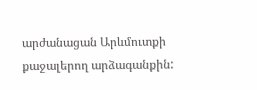արժանացան Արևմուտքի քաջալերող արձագանքին: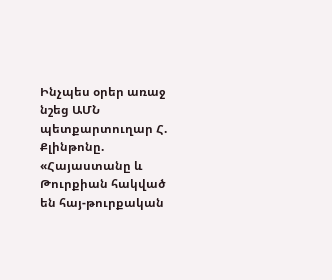Ինչպես օրեր առաջ նշեց ԱՄՆ պետքարտուղար Հ. Քլինթոնը. «Հայաստանը և Թուրքիան հակված են հայ-թուրքական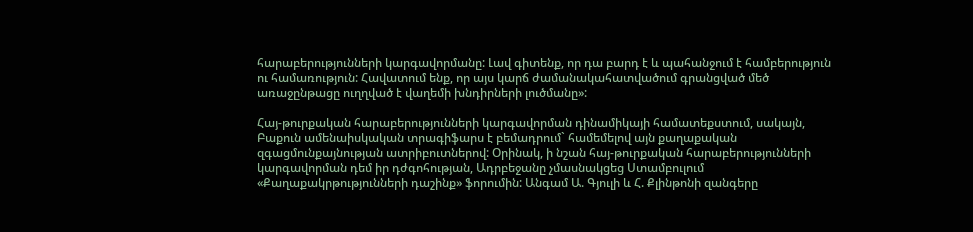հարաբերությունների կարգավորմանը: Լավ գիտենք, որ դա բարդ է և պահանջում է համբերություն ու համառություն: Հավատում ենք, որ այս կարճ ժամանակահատվածում գրանցված մեծ առաջընթացը ուղղված է վաղեմի խնդիրների լուծմանը»:

Հայ-թուրքական հարաբերությունների կարգավորման դինամիկայի համատեքստում, սակայն, Բաքուն ամենաիսկական տրագիֆարս է բեմադրում` համեմելով այն քաղաքական զգացմունքայնության ատրիբուտներով: Օրինակ, ի նշան հայ-թուրքական հարաբերությունների կարգավորման դեմ իր դժգոհության, Ադրբեջանը չմասնակցեց Ստամբուլում «Քաղաքակրթությունների դաշինք» ֆորումին: Անգամ Ա. Գյուլի և Հ. Քլինթոնի զանգերը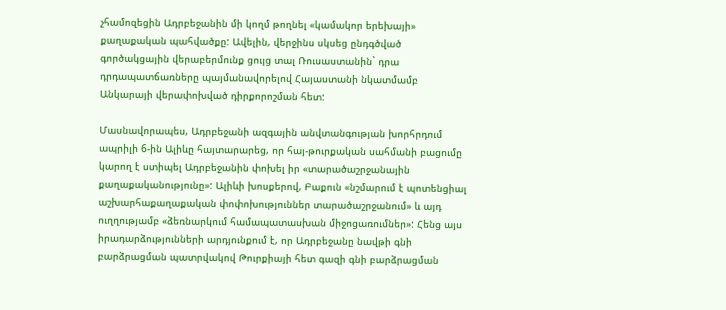չհամոզեցին Ադրբեջանին մի կողմ թողնել «կամակոր երեխայի» քաղաքական պահվածքը: Ավելին, վերջինս սկսեց ընդգծված գործակցային վերաբերմունք ցույց տալ Ռուսաստանին` դրա դրդապատճառները պայմանավորելով Հայաստանի նկատմամբ Անկարայի վերափոխված դիրքորոշման հետ:

Մասնավորապես, Ադրբեջանի ազգային անվտանգության խորհրդում ապրիլի 6-ին Ալիևը հայտարարեց, որ հայ-թուրքական սահմանի բացումը կարող է ստիպել Ադրբեջանին փոխել իր «տարածաշրջանային քաղաքականությունը»: Ալիևի խոսքերով, Բաքուն «նշմարում է պոտենցիալ աշխարհաքաղաքական փոփոխություններ տարածաշրջանում» և այդ ուղղությամբ «ձեռնարկում համապատասխան միջոցառումներ»: Հենց այս իրադարձությունների արդյունքում է, որ Ադրբեջանը նավթի գնի բարձրացման պատրվակով Թուրքիայի հետ գազի գնի բարձրացման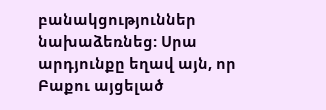բանակցություններ նախաձեռնեց: Սրա արդյունքը եղավ այն, որ Բաքու այցելած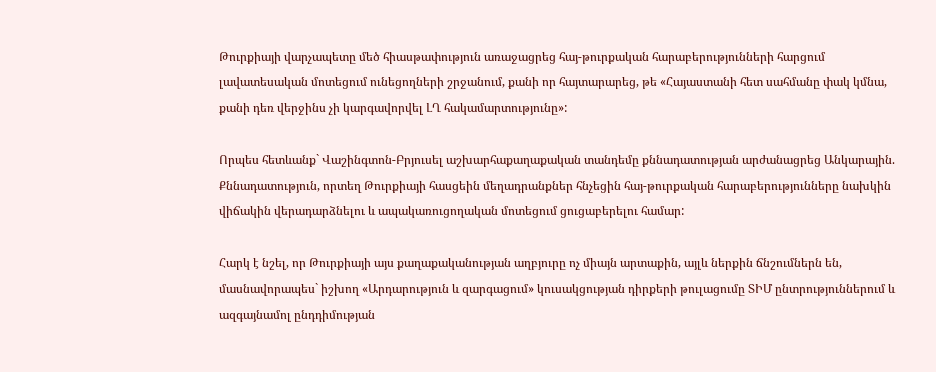Թուրքիայի վարչապետը մեծ հիասթափություն առաջացրեց հայ-թուրքական հարաբերությունների հարցում լավատեսական մոտեցում ունեցողների շրջանում, քանի որ հայտարարեց, թե «Հայաստանի հետ սահմանը փակ կմնա, քանի դեռ վերջինս չի կարգավորվել ԼՂ հակամարտությունը»:

Որպես հետևանք` Վաշինգտոն-Բրյուսել աշխարհաքաղաքական տանդեմը քննադատության արժանացրեց Անկարային. Քննադատություն, որտեղ Թուրքիայի հասցեին մեղադրանքներ հնչեցին հայ-թուրքական հարաբերությունները նախկին վիճակին վերադարձնելու և ապակառուցողական մոտեցում ցուցաբերելու համար:

Հարկ է նշել, որ Թուրքիայի այս քաղաքականության աղբյուրը ոչ միայն արտաքին, այլև ներքին ճնշումներն են, մասնավորապես` իշխող «Արդարություն և զարգացում» կուսակցության դիրքերի թուլացումը ՏԻՄ ընտրություններում և ազգայնամոլ ընդդիմության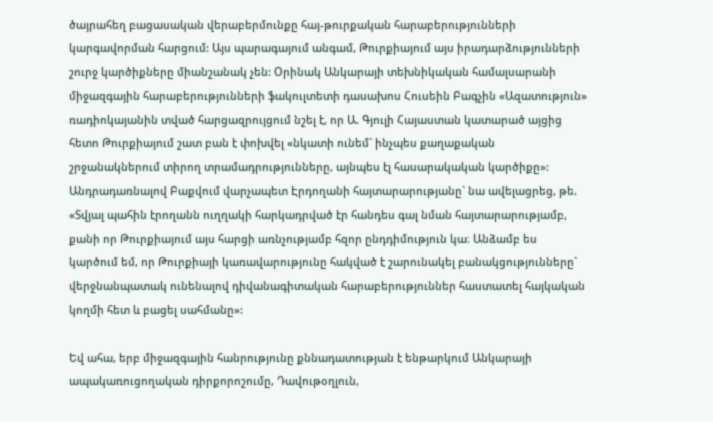ծայրահեղ բացասական վերաբերմունքը հայ-թուրքական հարաբերությունների կարգավորման հարցում: Այս պարագայում անգամ, Թուրքիայում այս իրադարձությունների շուրջ կարծիքները միանշանակ չեն: Օրինակ Անկարայի տեխնիկական համալսարանի միջազգային հարաբերությունների ֆակուլտետի դասախոս Հուսեին Բագչին «Ազատություն» ռադիոկայանին տված հարցազրույցում նշել է, որ Ա. Գյուլի Հայաստան կատարած այցից հետո Թուրքիայում շատ բան է փոխվել «նկատի ունեմ` ինչպես քաղաքական շրջանակներում տիրող տրամադրությունները, այնպես էլ հասարակական կարծիքը»: Անդրադառնալով Բաքվում վարչապետ Էրդողանի հայտարարությանը` նա ավելացրեց, թե. «Տվյալ պահին էրողանն ուղղակի հարկադրված էր հանդես գալ նման հայտարարությամբ, քանի որ Թուրքիայում այս հարցի առնչությամբ հզոր ընդդիմություն կա։ Անձամբ ես կարծում եմ, որ Թուրքիայի կառավարությունը հակված է շարունակել բանակցությունները` վերջնանպատակ ունենալով դիվանագիտական հարաբերություններ հաստատել հայկական կողմի հետ և բացել սահմանը»:

Եվ ահա, երբ միջազգային հանրությունը քննադատության է ենթարկում Անկարայի ապակառուցողական դիրքորոշումը, Դավութօղլուն,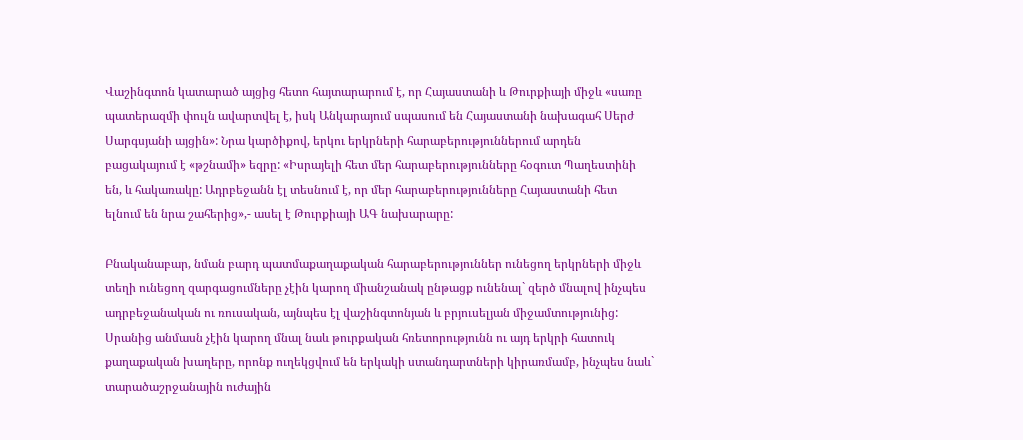Վաշինգտոն կատարած այցից հետո հայտարարում է, որ Հայաստանի և Թուրքիայի միջև «սառը պատերազմի փուլն ավարտվել է, իսկ Անկարայում սպասում են Հայաստանի նախագահ Սերժ Սարգսյանի այցին»: Նրա կարծիքով, երկու երկրների հարաբերություններում արդեն բացակայում է «թշնամի» եզրը: «Իսրայելի հետ մեր հարաբերությունները հօգուտ Պաղեստինի են, և հակառակը: Ադրբեջանն էլ տեսնում է, որ մեր հարաբերությունները Հայաստանի հետ ելնում են նրա շահերից»,- ասել է Թուրքիայի ԱԳ նախարարը:

Բնականաբար, նման բարդ պատմաքաղաքական հարաբերություններ ունեցող երկրների միջև տեղի ունեցող զարգացումները չէին կարող միանշանակ ընթացք ունենալ` զերծ մնալով ինչպես ադրբեջանական ու ռուսական, այնպես էլ վաշինգտոնյան և բրյուսելյան միջամտությունից: Սրանից անմասն չէին կարող մնալ նաև թուրքական հռետորությունն ու այդ երկրի հատուկ քաղաքական խաղերը, որոնք ուղեկցվում են երկակի ստանդարտների կիրառմամբ, ինչպես նաև` տարածաշրջանային ուժային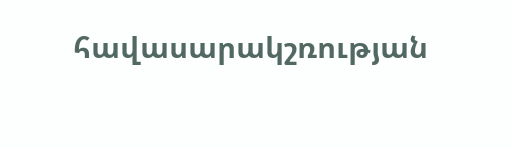հավասարակշռության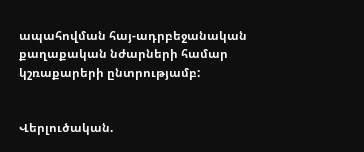ապահովման հայ-ադրբեջանական քաղաքական նժարների համար կշռաքարերի ընտրությամբ:


Վերլուծական.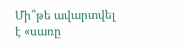Մի՞թե ավարտվել է «սառը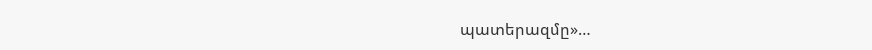պատերազմը»…